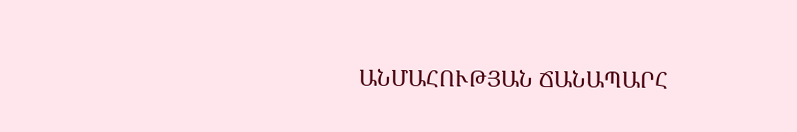ԱՆՄԱՀՈՒԹՅԱՆ ՃԱՆԱՊԱՐՀ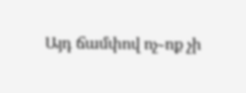Այդ ճամփով ոչ֊ոք չի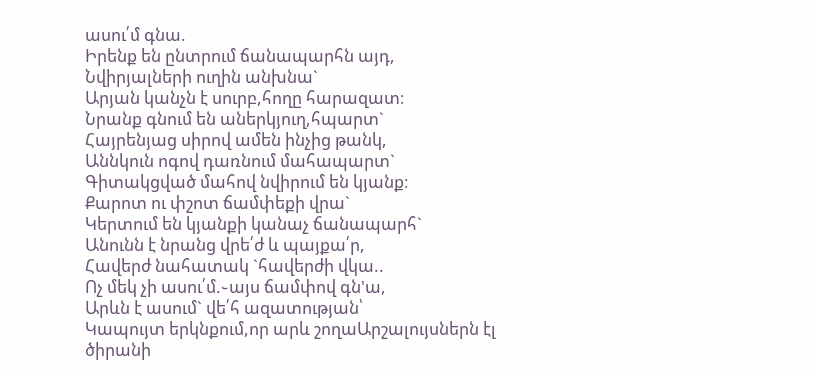ասու՛մ գնա.
Իրենք են ընտրում ճանապարհն այդ,
Նվիրյալների ուղին անխնա`
Արյան կանչն է սուրբ,հողը հարազատ։
Նրանք գնում են աներկյուղ,հպարտ`
Հայրենյաց սիրով ամեն ինչից թանկ,
Աննկուն ոգով դառնում մահապարտ`
Գիտակցված մահով նվիրում են կյանք։
Քարոտ ու փշոտ ճամփեքի վրա`
Կերտում են կյանքի կանաչ ճանապարհ`
Անունն է նրանց վրե՛ժ և պայքա՛ր,
Հավերժ նահատակ `հավերժի վկա..
Ոչ մեկ չի ասու՛մ.֊այս ճամփով գն'ա,
Արևն է ասում` վե՛հ ազատության՝
Կապույտ երկնքում,որ արև շողաԱրշալույսներն էլ ծիրանի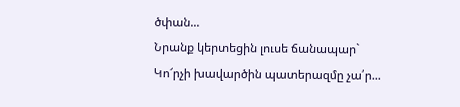ծփան...
Նրանք կերտեցին լուսե ճանապար`
Կո՜րչի խավարծին պատերազմը չա՛ր...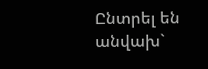Ընտրել են անվախ`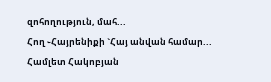զոհողություն, մահ...
Հող ֊Հայրենիքի `Հայ անվան համար...
Համլետ Հակոբյան